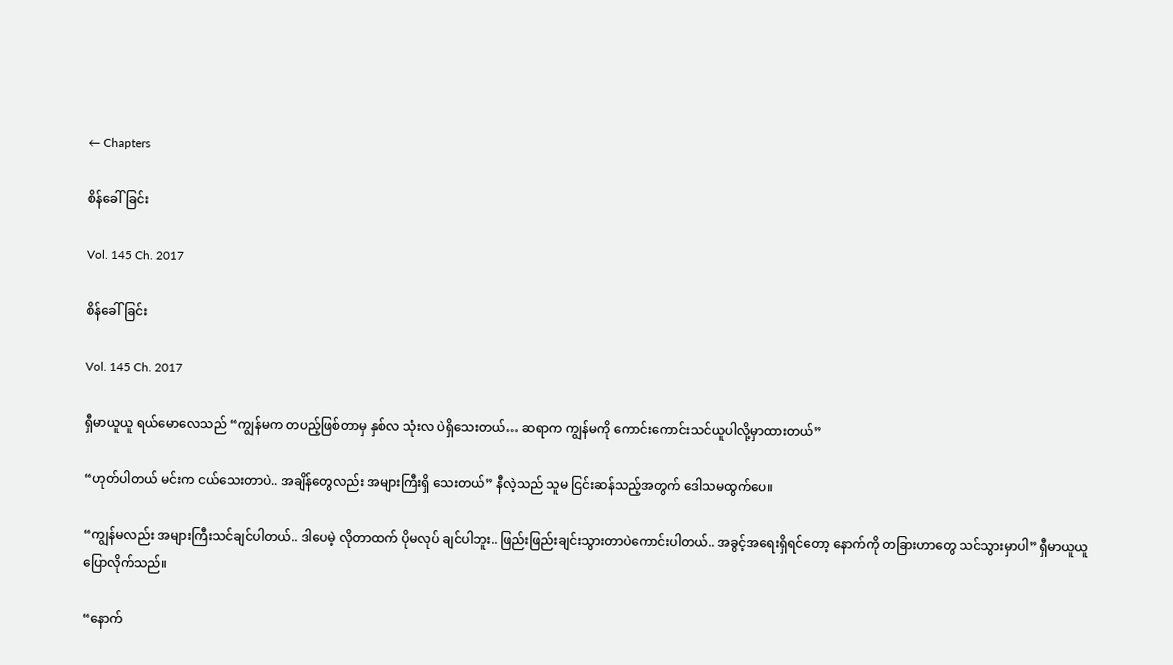← Chapters

စိန်ခေါ်ခြင်း

Vol. 145 Ch. 2017

စိန်ခေါ်ခြင်း

Vol. 145 Ch. 2017

ရှီမာယူယူ ရယ်မောလေသည် “ကျွန်မက တပည့်ဖြစ်တာမှ နှစ်လ သုံးလ ပဲရှိသေးတယ်… ဆရာက ကျွန်မကို ကောင်းကောင်းသင်ယူပါလို့မှာထားတယ်”

“ဟုတ်ပါတယ် မင်းက ငယ်သေးတာပဲ.. အချိန်တွေလည်း အများကြီးရှိ သေးတယ်” နီလဲ့သည် သူမ ငြင်းဆန်သည့်အတွက် ဒေါသမထွက်ပေ။

“ကျွန်မလည်း အများကြီးသင်ချင်ပါတယ်.. ဒါပေမဲ့ လိုတာထက် ပိုမလုပ် ချင်ပါဘူး.. ဖြည်းဖြည်းချင်းသွားတာပဲကောင်းပါတယ်.. အခွင့်အရေးရှိရင်တော့ နောက်ကို တခြားဟာတွေ သင်သွားမှာပါ” ရှီမာယူယူ ပြောလိုက်သည်။

“နောက်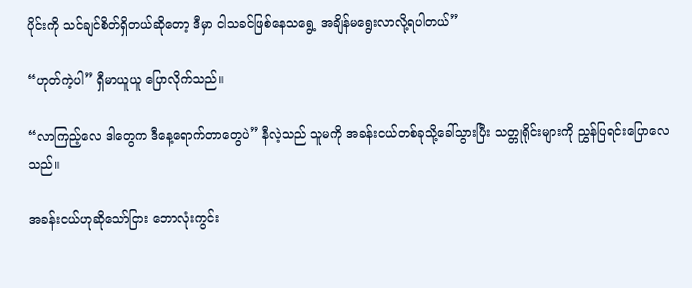ပိုင်းကို သင်ချင်စိတ်ရှိတယ်ဆိုတော့ ဒီမှာ ငါသခင်ဖြစ်နေသရွေ့ အချိန်မရွေးလာလို့ရပါတယ်”

“ဟုတ်ကဲ့ပါ” ရှီမာယူယူ ပြောလိုက်သည်။

“လာကြည့်လေ ဒါတွေက ဒီနေ့ရောက်တာတွေပဲ” နီလဲ့သည် သူမကို အခန်းငယ်တစ်ခုသို့ခေါ်သွားပြီး သတ္တုရိုင်းများကို ညွှန်ပြရင်းပြောလေသည်။

အခန်းငယ်ဟုဆိုသော်ငြား ဘောလုံးကွင်း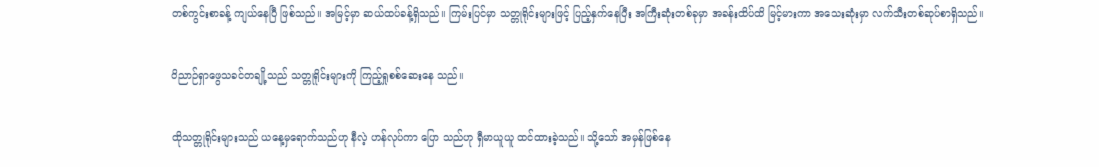တစ်ကွင်းစာခန့် ကျယ်နေပြီ ဖြစ်သည်။ အမြင့်မှာ ဆယ်ထပ်ခန့်ရှိသည်။ ကြမ်းပြင်မှာ သတ္တုရိုင်းများဖြင့် ပြည့်နှက်နေပြီး အကြီးဆုံးတစ်ခုမှာ အခန်းထိပ်ထိ မြင့်မားကာ အသေးဆုံးမှာ လက်သီးတစ်ဆုပ်စာရှိသည်။

ဝိညာဉ်ရှာဖွေသခင်တချို့သည် သတ္တုရိုင်းများကို ကြည့်ရှုစစ်ဆေးနေ သည်။

ထိုသတ္တုရိုင်းများသည် ယနေ့မှရောက်သည်ဟု နီလဲ့ ဟန်လုပ်ကာ ပြော သည်ဟု ရှီမာယူယူ ထင်ထားခဲ့သည်။ သို့သော် အမှန်ဖြစ်နေ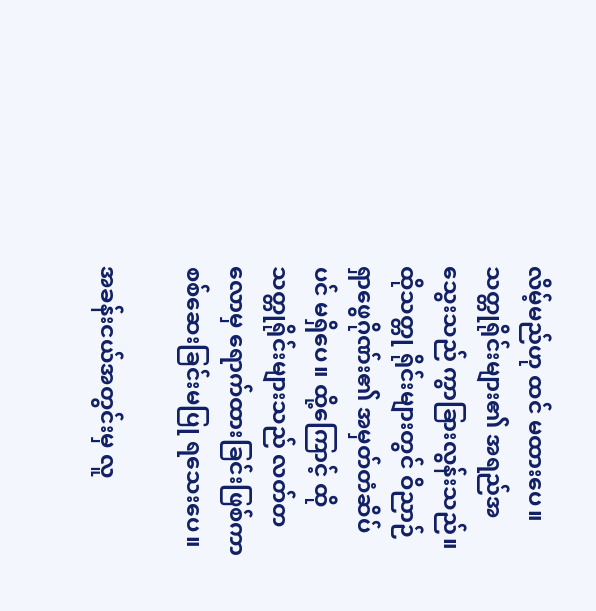လိမ့်မည်ဟု ထင် မထားပေ။ သတ္တုရိုင်းများ၏ အရည်အသွေးသည် ကွာခြားလွန်းသည်။ ထိုသတ္တု ရိုင်းများတွင် ဝိညာဉ်ရှာဖွေဂိုဏ်း၏ အမှတ်တံဆိပ်ပင် မရှိပေ။ ထို့ကြောင့် ထို သတ္တုရိုင်းများသည် လတ်တလောမှ ရောက်ထားခြင်းဖြစ်ကာ စစ်ဆေးခြင်းမပြု ရသေးပေ။

အခန်းငယ်အတွင်းမှ လူ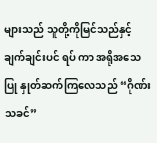များသည် သူတို့ကိုမြင်သည်နှင့် ချက်ချင်းပင် ရပ် ကာ အရိုအသေပြု နှုတ်ဆက်ကြလေသည် “ဂိုဏ်းသခင်”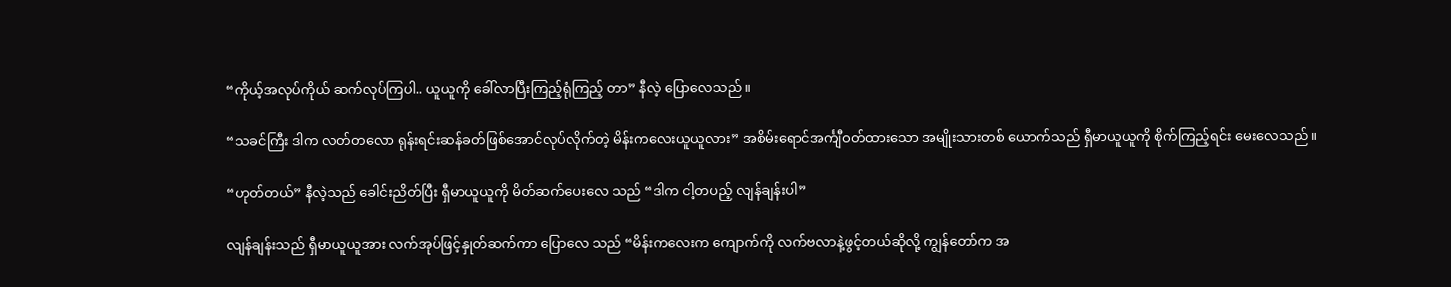“ကိုယ့်အလုပ်ကိုယ် ဆက်လုပ်ကြပါ.. ယူယူကို ခေါ်လာပြီးကြည့်ရုံကြည့် တာ” နီလဲ့ ပြောလေသည်။

“သခင်ကြီး ဒါက လတ်တလော ရုန်းရင်းဆန်ခတ်ဖြစ်အောင်လုပ်လိုက်တဲ့ မိန်းကလေးယူယူလား” အစိမ်းရောင်အင်္ကျီဝတ်ထားသော အမျိုးသားတစ် ယောက်သည် ရှီမာယူယူကို စိုက်ကြည့်ရင်း မေးလေသည်။

“ဟုတ်တယ်” နီလဲ့သည် ခေါင်းညိတ်ပြီး ရှီမာယူယူကို မိတ်ဆက်ပေးလေ သည် “ဒါက ငါ့တပည့် လျန်ချန်းပါ”

လျန်ချန်းသည် ရှီမာယူယူအား လက်အုပ်ဖြင့်နှုတ်ဆက်ကာ ပြောလေ သည် “မိန်းကလေးက ကျောက်ကို လက်ဗလာနဲ့ဖွင့်တယ်ဆိုလို့ ကျွန်တော်က အ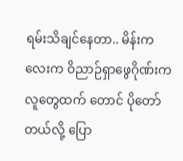ရမ်းသိချင်နေတာ.. မိန်းကလေးက ဝိညာဉ်ရှာဖွေဂိုဏ်းကလူတွေထက် တောင် ပိုတော်တယ်လို့ ပြော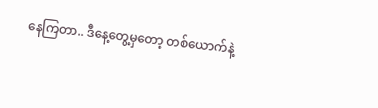နေကြတာ.. ဒီနေ့တွေ့မှတော့ တစ်ယောက်နဲ့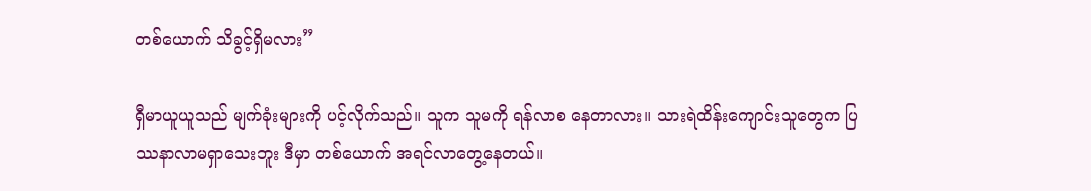တစ်ယောက် သိခွင့်ရှိမလား”

ရှီမာယူယူသည် မျက်ခုံးများကို ပင့်လိုက်သည်။ သူက သူမကို ရန်လာစ နေတာလား။ သားရဲထိန်းကျောင်းသူတွေက ပြဿနာလာမရှာသေးဘူး ဒီမှာ တစ်ယောက် အရင်လာတွေ့နေတယ်။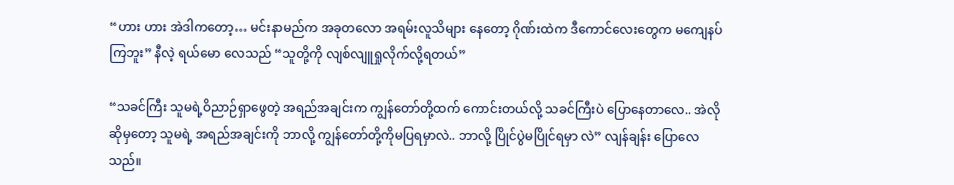“ဟား ဟား အဲဒါကတော့… မင်းနာမည်က အခုတလော အရမ်းလူသိများ နေတော့ ဂိုဏ်းထဲက ဒီကောင်လေးတွေက မကျေနပ်ကြဘူး” နီလဲ့ ရယ်မော လေသည် “သူတို့ကို လျစ်လျူရှုလိုက်လို့ရတယ်”

“သခင်ကြီး သူမရဲ့ဝိညာဉ်ရှာဖွေတဲ့ အရည်အချင်းက ကျွန်တော်တို့ထက် ကောင်းတယ်လို့ သခင်ကြီးပဲ ပြောနေတာလေ.. အဲလိုဆိုမှတော့ သူမရဲ့ အရည်အချင်းကို ဘာလို့ ကျွန်တော်တို့ကိုမပြရမှာလဲ.. ဘာလို့ ပြိုင်ပွဲမပြိုင်ရမှာ လဲ” လျန်ချန်း ပြောလေသည်။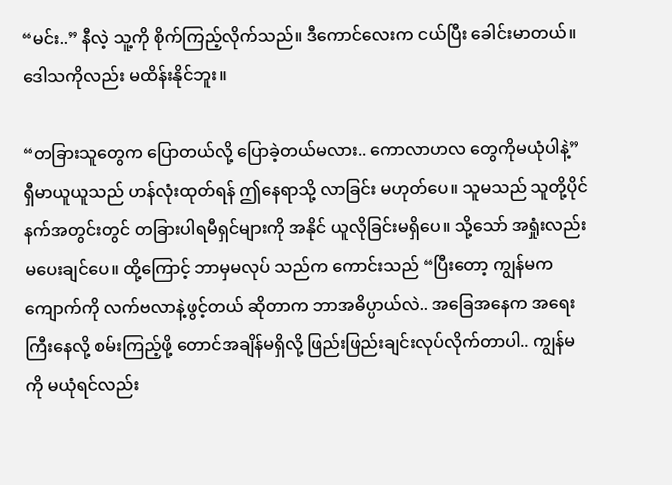“မင်း..” နီလဲ့ သူ့ကို စိုက်ကြည့်လိုက်သည်။ ဒီကောင်လေးက ငယ်ပြီး ခေါင်းမာတယ်။ ဒေါသကိုလည်း မထိန်းနိုင်ဘူး။

“တခြားသူတွေက ပြောတယ်လို့ ပြောခဲ့တယ်မလား.. ကောလာဟလ တွေကိုမယုံပါနဲ့” ရှီမာယူယူသည် ဟန်လုံးထုတ်ရန် ဤနေရာသို့ လာခြင်း မဟုတ်ပေ။ သူမသည် သူတို့ပိုင်နက်အတွင်းတွင် တခြားပါရမီရှင်များကို အနိုင် ယူလိုခြင်းမရှိပေ။ သို့သော် အရှုံးလည်း မပေးချင်ပေ။ ထို့ကြောင့် ဘာမှမလုပ် သည်က ကောင်းသည် “ပြီးတော့ ကျွန်မက ကျောက်ကို လက်ဗလာနဲ့ဖွင့်တယ် ဆိုတာက ဘာအဓိပ္ပာယ်လဲ.. အခြေအနေက အရေးကြီးနေလို့ စမ်းကြည့်ဖို့ တောင်အချိန်မရှိလို့ ဖြည်းဖြည်းချင်းလုပ်လိုက်တာပါ.. ကျွန်မကို မယုံရင်လည်း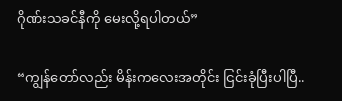ဂိုဏ်းသခင်နီကို မေးလို့ရပါတယ်”

“ကျွန်တော်လည်း မိန်းကလေးအတိုင်း ငြင်းခုံပြီးပါပြီ..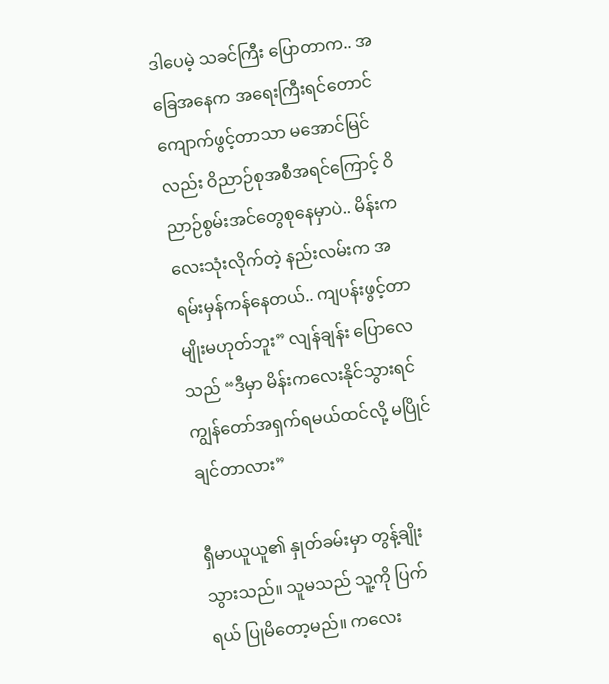ဒါပေမဲ့ သခင်ကြီး ပြောတာက.. အခြေအနေက အရေးကြီးရင်တောင် ကျောက်ဖွင့်တာသာ မအောင်မြင်လည်း ဝိညာဉ်စုအစီအရင်ကြောင့် ဝိညာဉ်စွမ်းအင်တွေစုနေမှာပဲ.. မိန်းကလေးသုံးလိုက်တဲ့ နည်းလမ်းက အရမ်းမှန်ကန်နေတယ်.. ကျပန်းဖွင့်တာ မျိုးမဟုတ်ဘူး” လျန်ချန်း ပြောလေသည် “ဒီမှာ မိန်းကလေးနိုင်သွားရင် ကျွန်တော်အရှက်ရမယ်ထင်လို့ မပြိုင်ချင်တာလား”

ရှီမာယူယူ၏ နှုတ်ခမ်းမှာ တွန့်ချိုးသွားသည်။ သူမသည် သူ့ကို ပြက်ရယ် ပြုမိတော့မည်။ ကလေး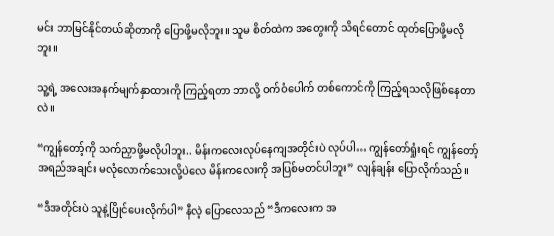မင်း ဘာမြင်နိုင်တယ်ဆိုတာကို ပြောဖို့မလိုဘူး။ သူမ စိတ်ထဲက အတွေးကို သိရင်တောင် ထုတ်ပြောဖို့မလိုဘူး။

သူ့ရဲ့ အလေးအနက်မျက်နှာထားကို ကြည့်ရတာ ဘာလို့ ဝက်ဝံပေါက် တစ်ကောင်ကို ကြည့်ရသလိုဖြစ်နေတာလဲ။

“ကျွန်တော့်ကို သက်ညှာဖို့မလိုပါဘူး.. မိန်းကလေးလုပ်နေကျအတိုင်းပဲ လုပ်ပါ… ကျွန်တော်ရှုံးရင် ကျွန်တော့်အရည်အချင်း မလုံလောက်သေးလို့ပဲလေ မိန်းကလေးကို အပြစ်မတင်ပါဘူး” လျန်ချန်း ပြောလိုက်သည်။

“ဒီအတိုင်းပဲ သူနဲ့ပြိုင်ပေးလိုက်ပါ” နီလဲ့ ပြောလေသည် “ဒီကလေးက အ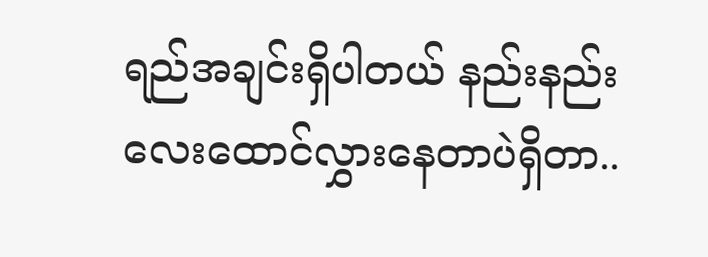ရည်အချင်းရှိပါတယ် နည်းနည်းလေးထောင်လွှားနေတာပဲရှိတာ..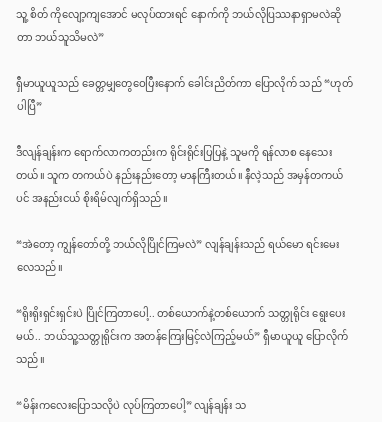သူ့ စိတ် ကိုလျော့ကျအောင် မလုပ်ထားရင် နောက်ကို ဘယ်လိုပြဿနာရှာမလဲဆိုတာ ဘယ်သူသိမလဲ”

ရှီမာယူယူသည် ခေတ္တမျှတွေဝေပြီးနောက် ခေါင်းညိတ်ကာ ပြောလိုက် သည် “ဟုတ်ပါပြီ”

ဒီလျန်ချန်းက ရောက်လာကတည်းက ရိုင်းရိုင်းပြပြနဲ့ သူမကို ရန်လာစ နေသေးတယ်။ သူက တကယ်ပဲ နည်းနည်းတော့ မာနကြီးတယ်။ နီလဲ့သည် အမှန်တကယ်ပင် အနည်းငယ် စိုးရိမ်လျက်ရှိသည်။

“အဲတော့ ကျွန်တော်တို့ ဘယ်လိုပြိုင်ကြမလဲ” လျန်ချန်းသည် ရယ်မော ရင်းမေးလေသည်။

“ရိုးရိုးရှင်းရှင်းပဲ ပြိုင်ကြတာပေါ့.. တစ်ယောက်နဲ့တစ်ယောက် သတ္တုရိုင်း ရွေးပေးမယ်.. ဘယ်သူ့သတ္တုရိုင်းက အတန်ကြေးမြင့်လဲကြည့်မယ်” ရှီမာယူယူ ပြောလိုက်သည်။

“မိန်းကလေးပြောသလိုပဲ လုပ်ကြတာပေါ့” လျန်ချန်း သ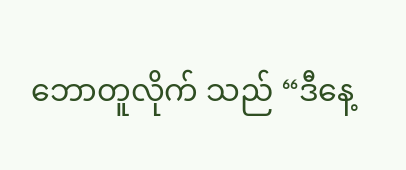ဘောတူလိုက် သည် “ဒီနေ့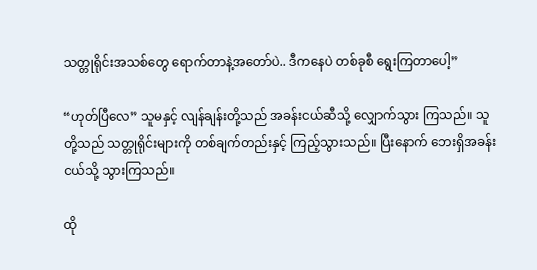သတ္တုရိုင်းအသစ်တွေ ရောက်တာနဲ့အတော်ပဲ.. ဒီကနေပဲ တစ်ခုစီ ရွေးကြတာပေါ့”

“ဟုတ်ပြီလေ” သူမနှင့် လျန်ချန်းတို့သည် အခန်းငယ်ဆီသို့ လျှောက်သွား ကြသည်။ သူတို့သည် သတ္တုရိုင်းများကို တစ်ချက်တည်းနှင့် ကြည့်သွားသည်။ ပြီးနောက် ဘေးရှိအခန်းငယ်သို့ သွားကြသည်။

ထို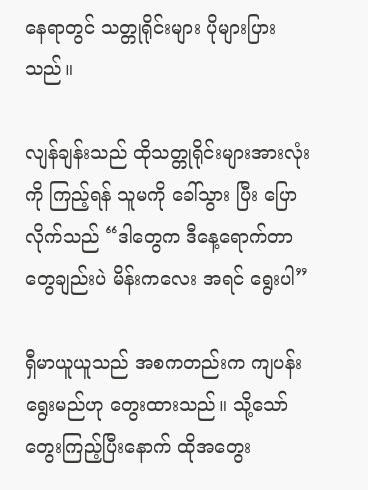နေရာတွင် သတ္တုရိုင်းများ ပိုများပြားသည်။

လျန်ချန်းသည် ထိုသတ္တုရိုင်းများအားလုံးကို ကြည့်ရန် သူမကို ခေါ်သွား ပြီး ပြောလိုက်သည် “ဒါတွေက ဒီနေ့ရောက်တာတွေချည်းပဲ မိန်းကလေး အရင် ရွေးပါ”

ရှီမာယူယူသည် အစကတည်းက ကျပန်းရွေးမည်ဟု တွေးထားသည်။ သို့သော် တွေးကြည့်ပြီးနောက် ထိုအတွေး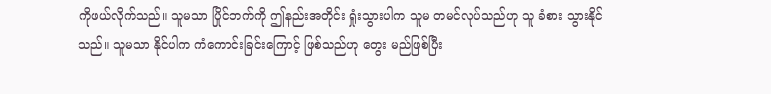ကိုဖယ်လိုက်သည်။ သူမသာ ပြိုင်ဘက်ကို ဤနည်းအတိုင်း ရှုံးသွားပါက သူမ တမင်လုပ်သည်ဟု သူ ခံစား သွားနိုင်သည်။ သူမသာ နိုင်ပါက ကံကောင်းခြင်းကြောင့် ဖြစ်သည်ဟု တွေး မည်ဖြစ်ပြီး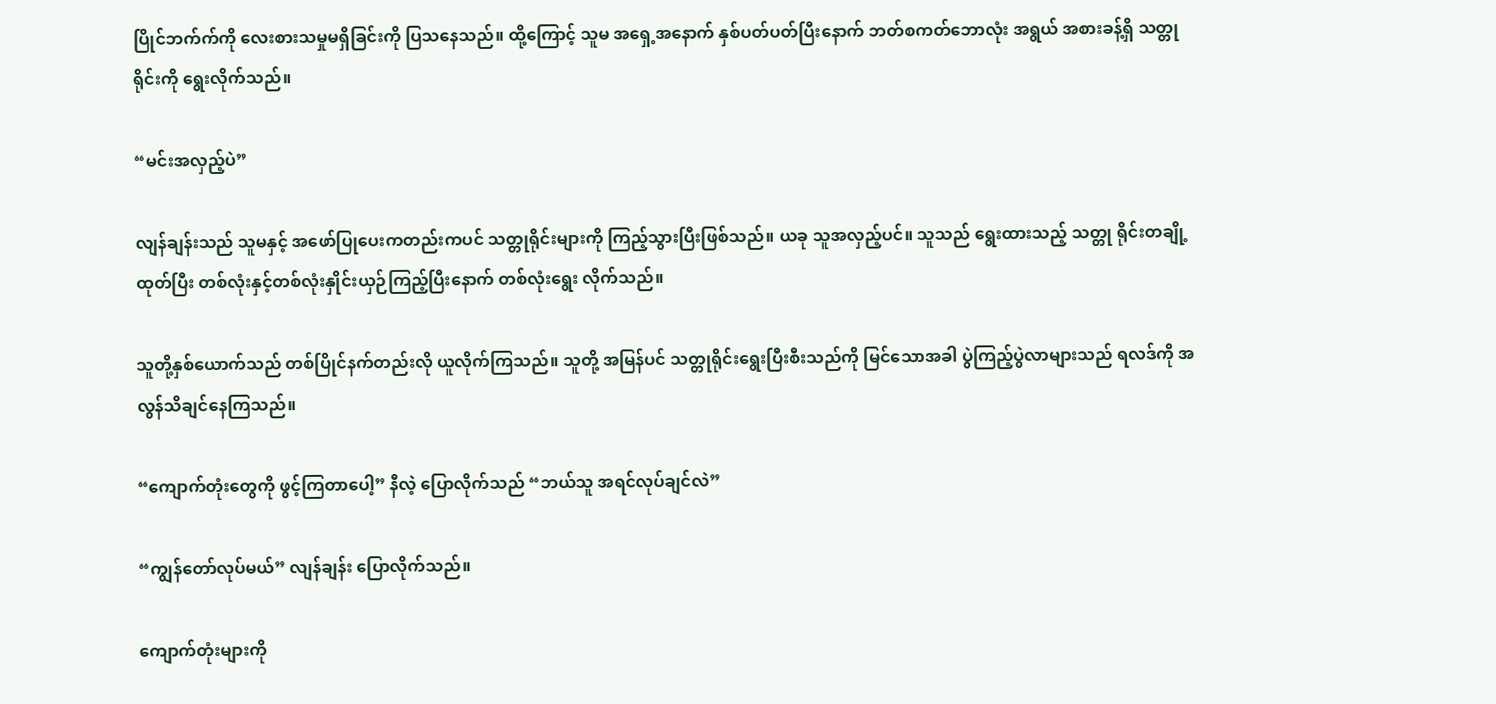ပြိုင်ဘက်က်ကို လေးစားသမှုမရှိခြင်းကို ပြသနေသည်။ ထို့ကြောင့် သူမ အရှေ့အနောက် နှစ်ပတ်ပတ်ပြီးနောက် ဘတ်စကတ်ဘောလုံး အရွယ် အစားခန့်ရှိ သတ္တုရိုင်းကို ရွေးလိုက်သည်။

“မင်းအလှည့်ပဲ”

လျန်ချန်းသည် သူမနှင့် အဖော်ပြုပေးကတည်းကပင် သတ္တုရိုင်းများကို ကြည့်သွားပြီးဖြစ်သည်။ ယခု သူအလှည့်ပင်။ သူသည် ရွေးထားသည့် သတ္တု ရိုင်းတချို့ထုတ်ပြီး တစ်လုံးနှင့်တစ်လုံးနှိုင်းယှဉ်ကြည့်ပြီးနောက် တစ်လုံးရွေး လိုက်သည်။

သူတို့နှစ်ယောက်သည် တစ်ပြိုင်နက်တည်းလို ယူလိုက်ကြသည်။ သူတို့ အမြန်ပင် သတ္တုရိုင်းရွေးပြီးစီးသည်ကို မြင်သောအခါ ပွဲကြည့်ပွဲလာများသည် ရလဒ်ကို အလွန်သိချင်နေကြသည်။

“ကျောက်တုံးတွေကို ဖွင့်ကြတာပေါ့” နီလဲ့ ပြောလိုက်သည် “ဘယ်သူ အရင်လုပ်ချင်လဲ”

“ကျွန်တော်လုပ်မယ်” လျန်ချန်း ပြောလိုက်သည်။

ကျောက်တုံးများကို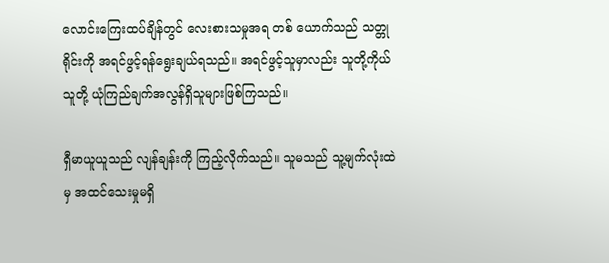လောင်းကြေးထပ်ချိန်တွင် လေးစားသမှုအရ တစ် ယောက်သည် သတ္တုရိုင်းကို အရင်ဖွင့်ရန်ရွေးချယ်ရသည်။ အရင်ဖွင့်သူမှာလည်း သူတို့ကိုယ်သူတို့ ယုံကြည်ချက်အလွန်ရှိသူများဖြစ်ကြသည်။

ရှီမာယူယူသည် လျန်ချန်းကို ကြည့်လိုက်သည်။ သူမသည် သူ့မျက်လုံးထဲ မှ အထင်သေးမှုမရှိ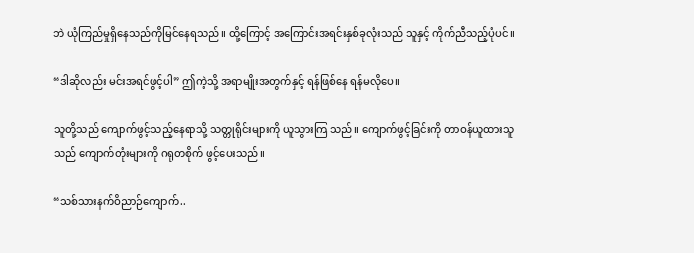ဘဲ ယုံကြည်မှုရှိနေသည်ကိုမြင်နေရသည်။ ထို့ကြောင့် အကြောင်းအရင်းနှစ်ခုလုံးသည် သူနှင့် ကိုက်ညီသည့်ပုံပင်။

“ဒါဆိုလည်း မင်းအရင်ဖွင့်ပါ” ဤကဲ့သို့ အရာမျိုးအတွက်နှင့် ရန်ဖြစ်နေ ရန်မလိုပေ။

သူတို့သည် ကျောက်ဖွင့်သည့်နေရာသို့ သတ္တုရိုင်းများကို ယူသွားကြ သည်။ ကျောက်ဖွင့်ခြင်းကို တာဝန်ယူထားသူသည် ကျောက်တုံးများကို ဂရုတစိုက် ဖွင့်ပေးသည်။

“သစ်သားနက်ဝိညာဉ်ကျောက်..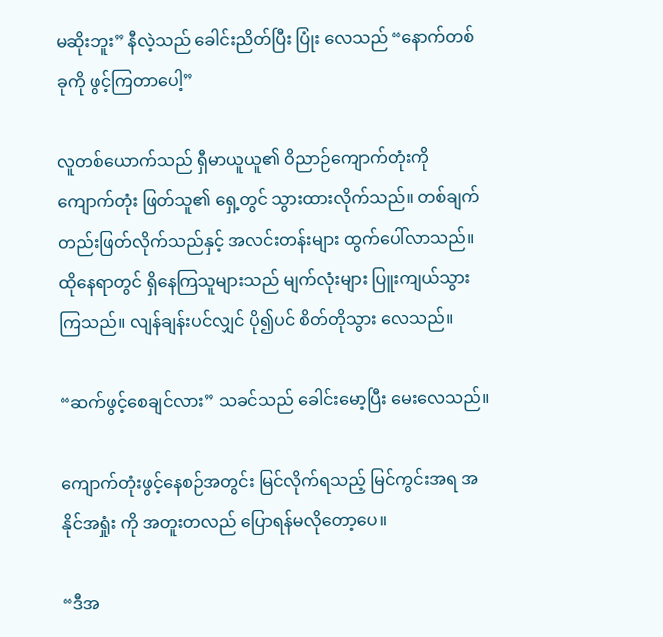မဆိုးဘူး” နီလဲ့သည် ခေါင်းညိတ်ပြီး ပြုံး လေသည် “နောက်တစ်ခုကို ဖွင့်ကြတာပေါ့”

လူတစ်ယောက်သည် ရှီမာယူယူ၏ ဝိညာဉ်ကျောက်တုံးကို ကျောက်တုံး ဖြတ်သူ၏ ရှေ့တွင် သွားထားလိုက်သည်။ တစ်ချက်တည်းဖြတ်လိုက်သည်နှင့် အလင်းတန်းများ ထွက်ပေါ်လာသည်။ ထိုနေရာတွင် ရှိနေကြသူများသည် မျက်လုံးများ ပြူးကျယ်သွားကြသည်။ လျန်ချန်းပင်လျှင် ပို၍ပင် စိတ်တိုသွား လေသည်။

“ဆက်ဖွင့်စေချင်လား” သခင်သည် ခေါင်းမော့ပြီး မေးလေသည်။

ကျောက်တုံးဖွင့်နေစဉ်အတွင်း မြင်လိုက်ရသည့် မြင်ကွင်းအရ အနိုင်အရှုံး ကို အတူးတလည် ပြောရန်မလိုတော့ပေ။

“ဒီအ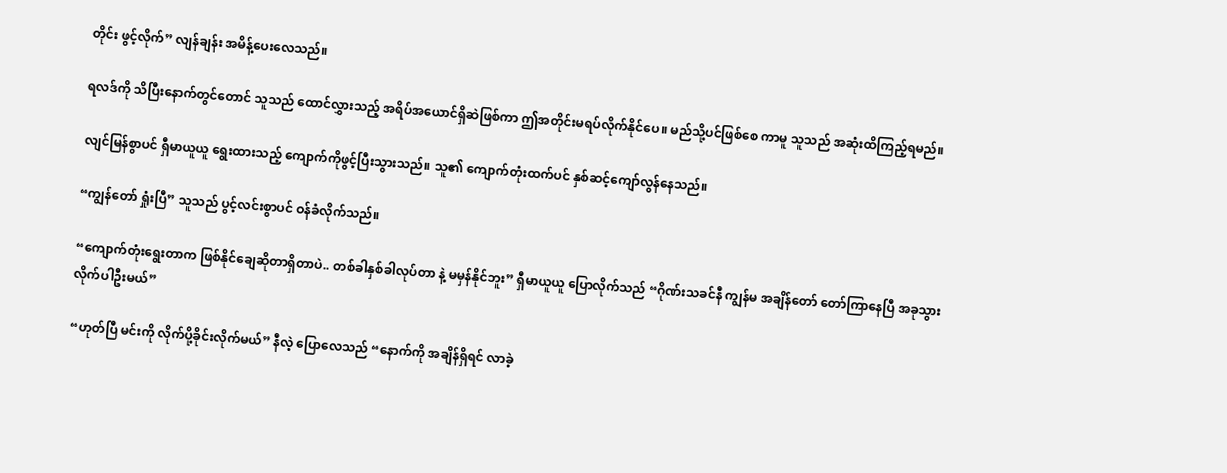တိုင်း ဖွင့်လိုက်” လျန်ချန်း အမိန့်‌ပေးလေသည်။

ရလဒ်ကို သိပြီးနောက်တွင်တောင် သူသည် ထောင်လွှားသည့် အရိပ်အယောင်ရှိဆဲဖြစ်ကာ ဤအတိုင်းမရပ်လိုက်နိုင်ပေ။ မည်သို့ပင်ဖြစ်စေ ကာမူ သူသည် အဆုံးထိကြည့်ရမည်။

လျင်မြန်စွာပင် ရှီမာယူယူ ရွေးထားသည့် ကျောက်ကိုဖွင့်ပြီးသွားသည်။ သူ၏ ကျောက်တုံးထက်ပင် နှစ်ဆင့်ကျော်လွန်နေသည်။

“ကျွန်တော် ရှုံးပြီ” သူသည် ပွင့်လင်းစွာပင် ဝန်ခံလိုက်သည်။

“ကျောက်တုံးရွေးတာက ဖြစ်နိုင်ချေဆိုတာရှိတာပဲ.. တစ်ခါနှစ်ခါလုပ်တာ နဲ့ မမှန်နိုင်ဘူး” ရှီမာယူယူ ပြောလိုက်သည် “ဂိုဏ်းသခင်နီ ကျွန်မ အချိန်တော် တော်ကြာနေပြီ အခုသွားလိုက်ပါဦးမယ်”

“ဟုတ်ပြီ မင်းကို လိုက်ပို့ခိုင်းလိုက်မယ်” နီလဲ့ ပြောလေသည် “နောက်ကို အချိန်ရှိရင် လာခဲ့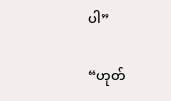ပါ”

“ဟုတ်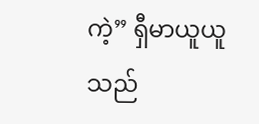ကဲ့” ရှီမာယူယူသည်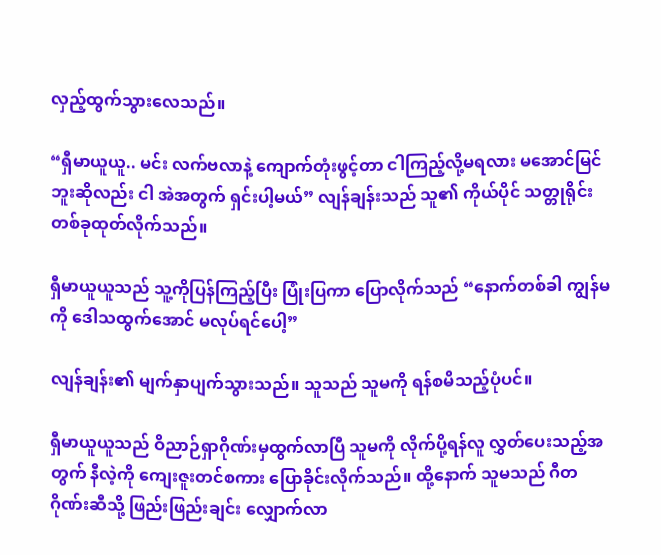လှည့်ထွက်သွားလေသည်။

“ရှီမာယူယူ.. မင်း လက်ဗလာနဲ့ ကျောက်တုံးဖွင့်တာ ငါကြည့်လို့မရလား မအောင်မြင်ဘူးဆိုလည်း ငါ အဲအတွက် ရှင်းပါ့မယ်” လျန်ချန်းသည် သူ၏ ကိုယ်ပိုင် သတ္တုရိုင်းတစ်ခုထုတ်လိုက်သည်။

ရှီမာယူယူသည် သူ့ကိုပြန်ကြည့်ပြီး ပြုံးပြကာ ပြောလိုက်သည် “နောက်တစ်ခါ ကျွန်မကို ဒေါသထွက်အောင် မလုပ်ရင်ပေါ့”

လျန်ချန်း၏ မျက်နှာပျက်သွားသည်။ သူသည် သူမကို ရန်စမိသည့်ပုံပင်။

ရှီမာယူယူသည် ဝိညာဉ်ရှာဂိုဏ်းမှထွက်လာပြီ သူမကို လိုက်ပို့ရန်လူ လွှတ်ပေးသည့်အတွက် နီလဲ့ကို ကျေးဇူးတင်စကား ပြောခိုင်းလိုက်သည်။ ထို့နောက် သူမသည် ဂီတဂိုဏ်းဆီသို့ ဖြည်းဖြည်းချင်း လျှောက်လာ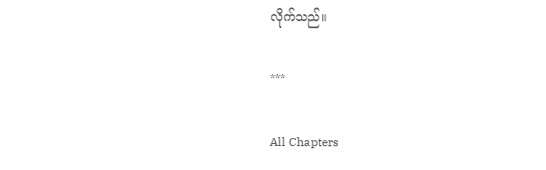လိုက်သည်။

***

All Chapters